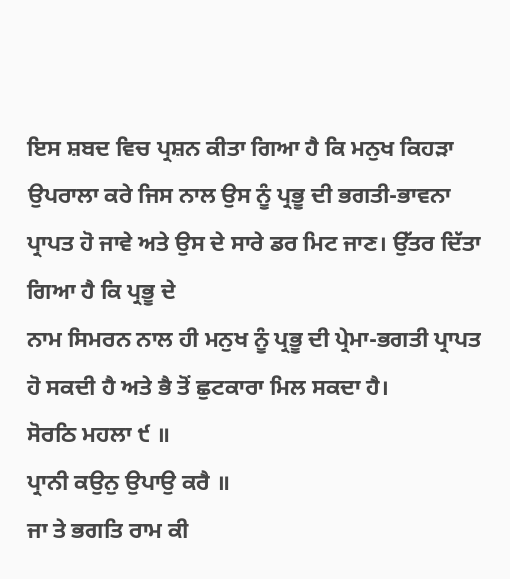ਇਸ ਸ਼ਬਦ ਵਿਚ ਪ੍ਰਸ਼ਨ ਕੀਤਾ ਗਿਆ ਹੈ ਕਿ ਮਨੁਖ ਕਿਹੜਾ ਉਪਰਾਲਾ ਕਰੇ ਜਿਸ ਨਾਲ ਉਸ ਨੂੰ ਪ੍ਰਭੂ ਦੀ ਭਗਤੀ-ਭਾਵਨਾ ਪ੍ਰਾਪਤ ਹੋ ਜਾਵੇ ਅਤੇ ਉਸ ਦੇ ਸਾਰੇ ਡਰ ਮਿਟ ਜਾਣ। ਉੱਤਰ ਦਿੱਤਾ ਗਿਆ ਹੈ ਕਿ ਪ੍ਰਭੂ ਦੇ
ਨਾਮ ਸਿਮਰਨ ਨਾਲ ਹੀ ਮਨੁਖ ਨੂੰ ਪ੍ਰਭੂ ਦੀ ਪ੍ਰੇਮਾ-ਭਗਤੀ ਪ੍ਰਾਪਤ ਹੋ ਸਕਦੀ ਹੈ ਅਤੇ ਭੈ ਤੋਂ ਛੁਟਕਾਰਾ ਮਿਲ ਸਕਦਾ ਹੈ।
ਸੋਰਠਿ ਮਹਲਾ ੯ ॥
ਪ੍ਰਾਨੀ ਕਉਨੁ ਉਪਾਉ ਕਰੈ ॥
ਜਾ ਤੇ ਭਗਤਿ ਰਾਮ ਕੀ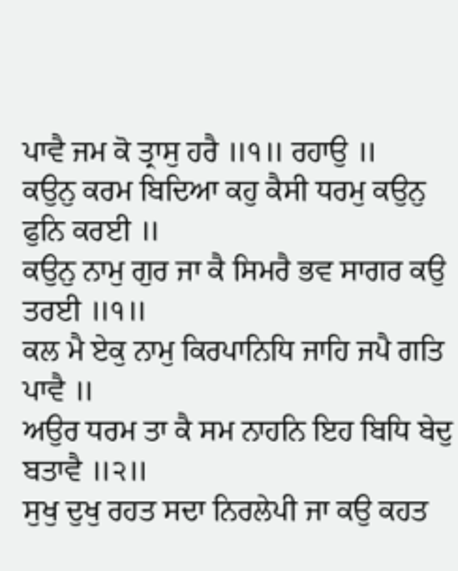ਪਾਵੈ ਜਮ ਕੋ ਤ੍ਰਾਸੁ ਹਰੈ ॥੧॥ ਰਹਾਉ ॥
ਕਉਨੁ ਕਰਮ ਬਿਦਿਆ ਕਹੁ ਕੈਸੀ ਧਰਮੁ ਕਉਨੁ ਫੁਨਿ ਕਰਈ ॥
ਕਉਨੁ ਨਾਮੁ ਗੁਰ ਜਾ ਕੈ ਸਿਮਰੈ ਭਵ ਸਾਗਰ ਕਉ ਤਰਈ ॥੧॥
ਕਲ ਮੈ ਏਕੁ ਨਾਮੁ ਕਿਰਪਾਨਿਧਿ ਜਾਹਿ ਜਪੈ ਗਤਿ ਪਾਵੈ ॥
ਅਉਰ ਧਰਮ ਤਾ ਕੈ ਸਮ ਨਾਹਨਿ ਇਹ ਬਿਧਿ ਬੇਦੁ ਬਤਾਵੈ ॥੨॥
ਸੁਖੁ ਦੁਖੁ ਰਹਤ ਸਦਾ ਨਿਰਲੇਪੀ ਜਾ ਕਉ ਕਹਤ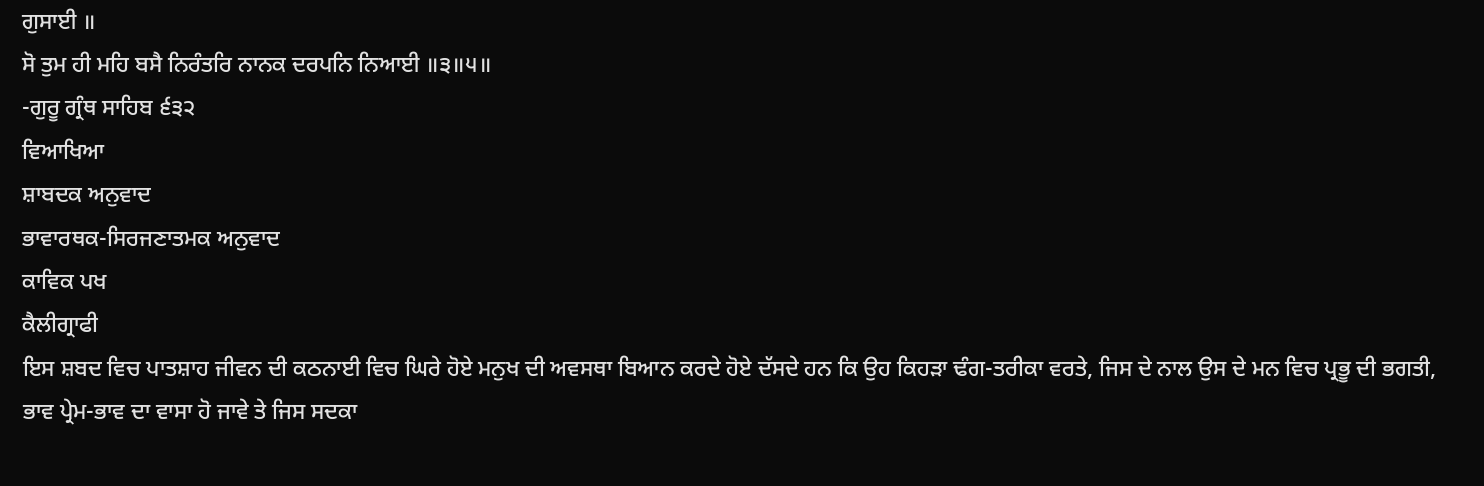ਗੁਸਾਈ ॥
ਸੋ ਤੁਮ ਹੀ ਮਹਿ ਬਸੈ ਨਿਰੰਤਰਿ ਨਾਨਕ ਦਰਪਨਿ ਨਿਆਈ ॥੩॥੫॥
-ਗੁਰੂ ਗ੍ਰੰਥ ਸਾਹਿਬ ੬੩੨
ਵਿਆਖਿਆ
ਸ਼ਾਬਦਕ ਅਨੁਵਾਦ
ਭਾਵਾਰਥਕ-ਸਿਰਜਣਾਤਮਕ ਅਨੁਵਾਦ
ਕਾਵਿਕ ਪਖ
ਕੈਲੀਗ੍ਰਾਫੀ
ਇਸ ਸ਼ਬਦ ਵਿਚ ਪਾਤਸ਼ਾਹ ਜੀਵਨ ਦੀ ਕਠਨਾਈ ਵਿਚ ਘਿਰੇ ਹੋਏ ਮਨੁਖ ਦੀ ਅਵਸਥਾ ਬਿਆਨ ਕਰਦੇ ਹੋਏ ਦੱਸਦੇ ਹਨ ਕਿ ਉਹ ਕਿਹੜਾ ਢੰਗ-ਤਰੀਕਾ ਵਰਤੇ, ਜਿਸ ਦੇ ਨਾਲ ਉਸ ਦੇ ਮਨ ਵਿਚ ਪ੍ਰਭੂ ਦੀ ਭਗਤੀ, ਭਾਵ ਪ੍ਰੇਮ-ਭਾਵ ਦਾ ਵਾਸਾ ਹੋ ਜਾਵੇ ਤੇ ਜਿਸ ਸਦਕਾ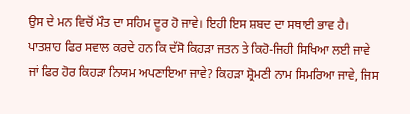ਉਸ ਦੇ ਮਨ ਵਿਚੋਂ ਮੌਤ ਦਾ ਸਹਿਮ ਦੂਰ ਹੋ ਜਾਵੇ। ਇਹੀ ਇਸ ਸ਼ਬਦ ਦਾ ਸਥਾਈ ਭਾਵ ਹੈ।
ਪਾਤਸ਼ਾਹ ਫਿਰ ਸਵਾਲ ਕਰਦੇ ਹਨ ਕਿ ਦੱਸੋ ਕਿਹੜਾ ਜਤਨ ਤੇ ਕਿਹੋ-ਜਿਹੀ ਸਿਖਿਆ ਲਈ ਜਾਵੇ ਜਾਂ ਫਿਰ ਹੋਰ ਕਿਹੜਾ ਨਿਯਮ ਅਪਣਾਇਆ ਜਾਵੇ? ਕਿਹੜਾ ਸ਼੍ਰੋਮਣੀ ਨਾਮ ਸਿਮਰਿਆ ਜਾਵੇ, ਜਿਸ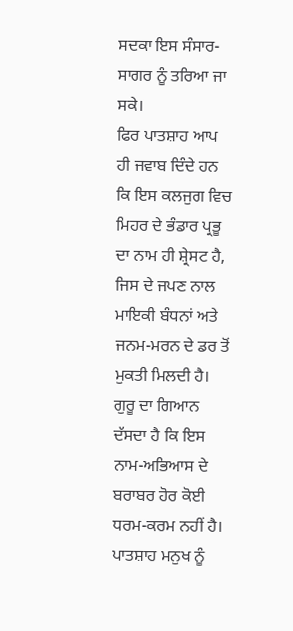ਸਦਕਾ ਇਸ ਸੰਸਾਰ-ਸਾਗਰ ਨੂੰ ਤਰਿਆ ਜਾ ਸਕੇ।
ਫਿਰ ਪਾਤਸ਼ਾਹ ਆਪ ਹੀ ਜਵਾਬ ਦਿੰਦੇ ਹਨ ਕਿ ਇਸ ਕਲਜੁਗ ਵਿਚ ਮਿਹਰ ਦੇ ਭੰਡਾਰ ਪ੍ਰਭੂ ਦਾ ਨਾਮ ਹੀ ਸ਼੍ਰੇਸਟ ਹੈ, ਜਿਸ ਦੇ ਜਪਣ ਨਾਲ ਮਾਇਕੀ ਬੰਧਨਾਂ ਅਤੇ ਜਨਮ-ਮਰਨ ਦੇ ਡਰ ਤੋਂ ਮੁਕਤੀ ਮਿਲਦੀ ਹੈ। ਗੁਰੂ ਦਾ ਗਿਆਨ ਦੱਸਦਾ ਹੈ ਕਿ ਇਸ ਨਾਮ-ਅਭਿਆਸ ਦੇ ਬਰਾਬਰ ਹੋਰ ਕੋਈ ਧਰਮ-ਕਰਮ ਨਹੀਂ ਹੈ।
ਪਾਤਸ਼ਾਹ ਮਨੁਖ ਨੂੰ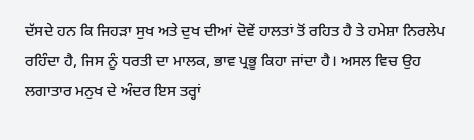ਦੱਸਦੇ ਹਨ ਕਿ ਜਿਹੜਾ ਸੁਖ ਅਤੇ ਦੁਖ ਦੀਆਂ ਦੋਵੇਂ ਹਾਲਤਾਂ ਤੋਂ ਰਹਿਤ ਹੈ ਤੇ ਹਮੇਸ਼ਾ ਨਿਰਲੇਪ ਰਹਿੰਦਾ ਹੈ, ਜਿਸ ਨੂੰ ਧਰਤੀ ਦਾ ਮਾਲਕ, ਭਾਵ ਪ੍ਰਭੂ ਕਿਹਾ ਜਾਂਦਾ ਹੈ। ਅਸਲ ਵਿਚ ਉਹ ਲਗਾਤਾਰ ਮਨੁਖ ਦੇ ਅੰਦਰ ਇਸ ਤਰ੍ਹਾਂ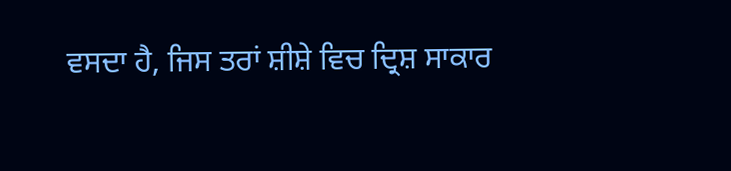ਵਸਦਾ ਹੈ, ਜਿਸ ਤਰਾਂ ਸ਼ੀਸ਼ੇ ਵਿਚ ਦ੍ਰਿਸ਼ ਸਾਕਾਰ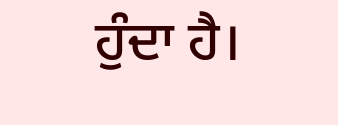ਹੁੰਦਾ ਹੈ।